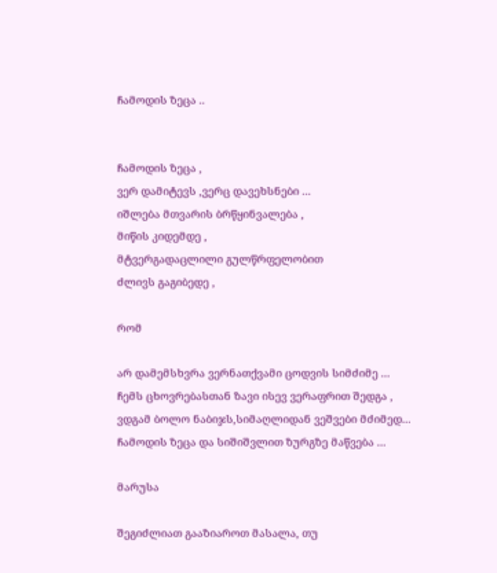ჩამოდის ზეცა ..


ჩამოდის ზეცა ,
ვერ დამიტევს ,ვერც დავეხსნები ...
იშლება მთვარის ბრწყინვალება ,
მიწის კიდემდე ,
მტვერგადაცლილი გულწრფელობით
ძლივს გაგიბედე ,

რომ

არ დამემსხვრა ვერნათქვამი ცოდვის სიმძიმე ...
ჩემს ცხოვრებასთან ზავი ისევ ვერაფრით შედგა ,
ვდგამ ბოლო ნაბიჯს,სიმაღლიდან ვეშვები მძიმედ...
ჩამოდის ზეცა და სიშიშვლით ზურგზე მაწვება ...

მარუსა

შეგიძლიათ გააზიაროთ მასალა, თუ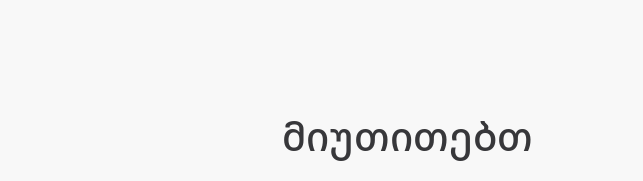მიუთითებთ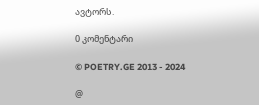ავტორს.

0 კომენტარი

© POETRY.GE 2013 - 2024

@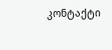კონტაქტი